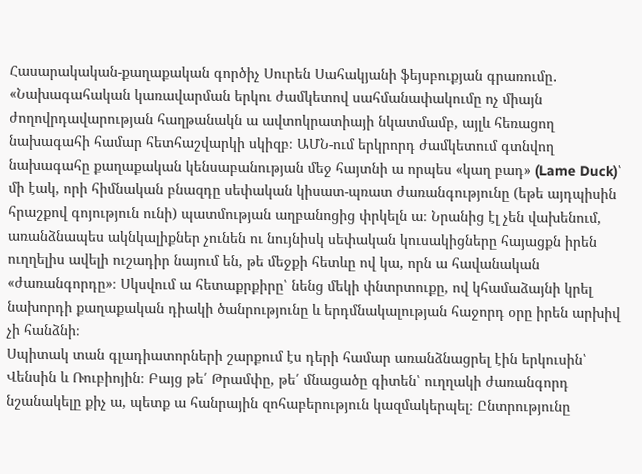Հասարակական-քաղաքական գործիչ Սուրեն Սահակյանի ֆեյսբուքյան գրառումը․ «Նախագահական կառավարման երկու ժամկետով սահմանափակումը ոչ միայն ժողովրդավարության հաղթանակն ա ավտոկրատիայի նկատմամբ, այլև հեռացող նախագահի համար հետհաշվարկի սկիզբ։ ԱՄՆ-ում երկրորդ ժամկետում գտնվող նախագահը քաղաքական կենսաբանության մեջ հայտնի ա որպես «կաղ բադ» (Lame Duck)՝ մի էակ, որի հիմնական բնազդը սեփական կիսատ-պռատ ժառանգությունը (եթե այդպիսին հրաշքով գոյություն ունի) պատմության աղբանոցից փրկելն ա։ Նրանից էլ չեն վախենում, առանձնապես ակնկալիքներ չունեն ու նույնիսկ սեփական կուսակիցները հայացքն իրեն ուղղելիս ավելի ուշադիր նայում են, թե մեջքի հետևը ով կա, որն ա հավանական «ժառանգորդը»։ Սկսվում ա հետաքրքիրը՝ նենց մեկի փնտրտուքը, ով կհամաձայնի կրել նախորդի քաղաքական դիակի ծանրությունը և երդմնակալության հաջորդ օրը իրեն արխիվ չի հանձնի։
Սպիտակ տան գլադիատորների շարքում էս դերի համար առանձնացրել էին երկուսին՝ Վենսին և Ռուբիոյին։ Բայց թե՛ Թրամփը, թե՛ մնացածը գիտեն՝ ուղղակի ժառանգորդ նշանակելը քիչ ա, պետք ա հանրային զոհաբերություն կազմակերպել։ Ընտրությունը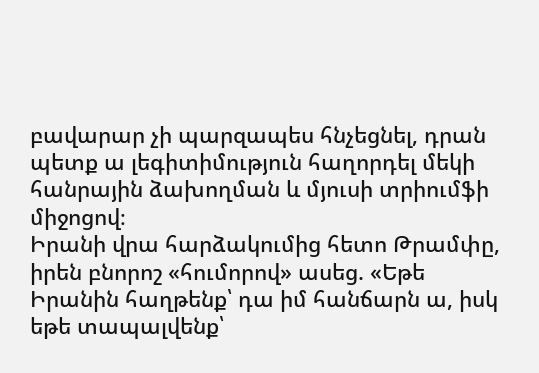բավարար չի պարզապես հնչեցնել, դրան պետք ա լեգիտիմություն հաղորդել մեկի հանրային ձախողման և մյուսի տրիումֆի միջոցով։
Իրանի վրա հարձակումից հետո Թրամփը, իրեն բնորոշ «հումորով» ասեց. «Եթե Իրանին հաղթենք՝ դա իմ հանճարն ա, իսկ եթե տապալվենք՝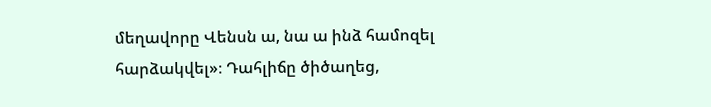մեղավորը Վենսն ա, նա ա ինձ համոզել հարձակվել»։ Դահլիճը ծիծաղեց,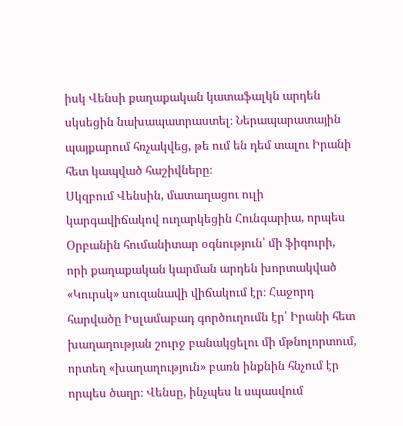իսկ Վենսի քաղաքական կատաֆալկն արդեն սկսեցին նախապատրաստել։ Ներապարատային պայքարում հռչակվեց, թե ում են դեմ տալու Իրանի հետ կապված հաշիվները։
Սկզբում Վենսին, մատաղացու ուլի կարգավիճակով ուղարկեցին Հունգարիա, որպես Օրբանին հումանիտար օգնություն՝ մի ֆիգուրի, որի քաղաքական կարման արդեն խորտակված «Կուրսկ» սուզանավի վիճակում էր։ Հաջորդ հարվածը Իսլամաբադ գործուղումն էր՝ Իրանի հետ խաղաղության շուրջ բանակցելու մի մթնոլորտում, որտեղ «խաղաղություն» բառն ինքնին հնչում էր որպես ծաղր։ Վենսը, ինչպես և սպասվում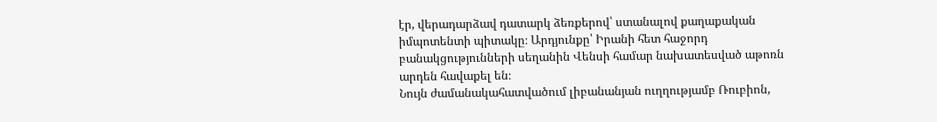էր, վերադարձավ դատարկ ձեռքերով՝ ստանալով քաղաքական իմպոտենտի պիտակը։ Արդյունքը՝ Իրանի հետ հաջորդ բանակցությունների սեղանին Վենսի համար նախատեսված աթոռն արդեն հավաքել են։
Նույն ժամանակահատվածում լիբանանյան ուղղությամբ Ռուբիոն,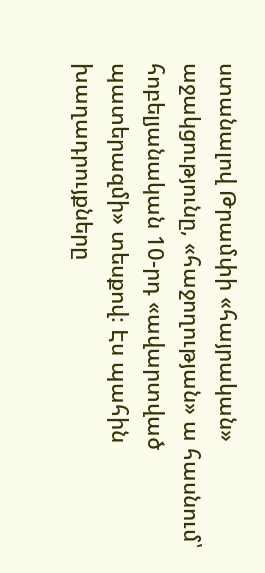ստանալով Թրամփի «հայրական» աջակցությունը, «հաջողության» ա հասնում՝ հոբելյանական 10-րդ «ավարտված պատերազմի» տեսքով։ Էս պահին խաղադրույքները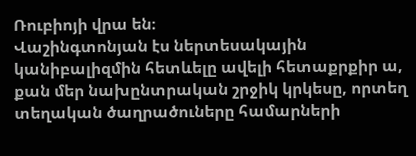Ռուբիոյի վրա են։
Վաշինգտոնյան էս ներտեսակային կանիբալիզմին հետևելը ավելի հետաքրքիր ա, քան մեր նախընտրական շրջիկ կրկեսը, որտեղ տեղական ծաղրածուները համարների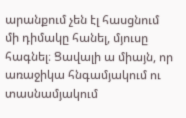արանքում չեն էլ հասցնում մի դիմակը հանել, մյուսը հագնել։ Ցավալի ա միայն, որ առաջիկա հնգամյակում ու տասնամյակում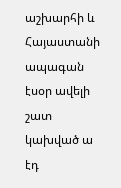աշխարհի և Հայաստանի ապագան էսօր ավելի շատ կախված ա էդ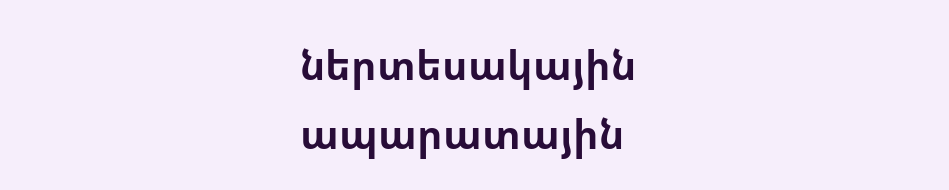ներտեսակային ապարատային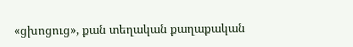«ցխոցուց», քան տեղական քաղաքական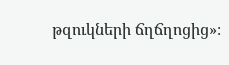թզուկների ճղճղոցից»։